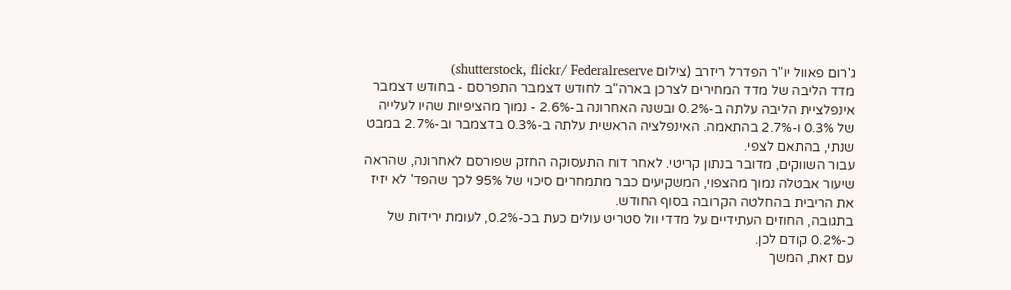ג'רום פאוול יו"ר הפדרל ריזרב (צילום shutterstock, flickr/ Federalreserve)
מדד הליבה של מדד המחירים לצרכן בארה"ב לחודש דצמבר התפרסם - בחודש דצמבר אינפלציית הליבה עלתה ב-0.2% ובשנה האחרונה ב-2.6% - נמוך מהציפיות שהיו לעלייה של 0.3% ו-2.7% בהתאמה. האינפלציה הראשית עלתה ב-0.3% בדצמבר וב-2.7% במבט שנתי, בהתאם לצפי.
עבור השווקים, מדובר בנתון קריטי. לאחר דוח התעסוקה החזק שפורסם לאחרונה, שהראה שיעור אבטלה נמוך מהצפוי, המשקיעים כבר מתמחרים סיכוי של 95% לכך שהפד' לא יזיז את הריבית בהחלטה הקרובה בסוף החודש.
בתגובה, החוזים העתידיים על מדדי וול סטריט עולים כעת בכ-0.2%, לעומת ירידות של כ-0.2% קודם לכן.
עם זאת, המשך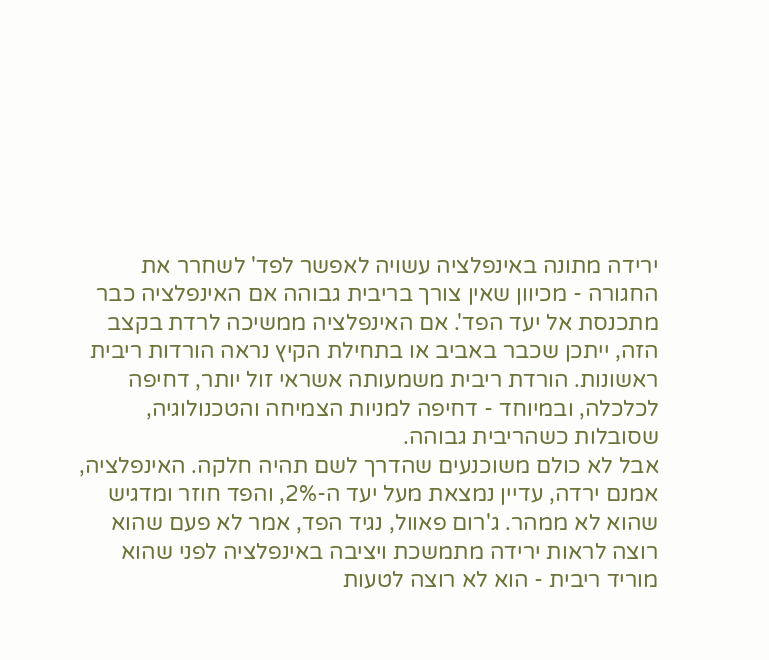ירידה מתונה באינפלציה עשויה לאפשר לפד' לשחרר את החגורה - מכיוון שאין צורך בריבית גבוהה אם האינפלציה כבר מתכנסת אל יעד הפד'. אם האינפלציה ממשיכה לרדת בקצב הזה, ייתכן שכבר באביב או בתחילת הקיץ נראה הורדות ריבית ראשונות. הורדת ריבית משמעותה אשראי זול יותר, דחיפה לכלכלה, ובמיוחד - דחיפה למניות הצמיחה והטכנולוגיה, שסובלות כשהריבית גבוהה.
אבל לא כולם משוכנעים שהדרך לשם תהיה חלקה. האינפלציה, אמנם ירדה, עדיין נמצאת מעל יעד ה-2%, והפד חוזר ומדגיש שהוא לא ממהר. ג'רום פאוול, נגיד הפד, אמר לא פעם שהוא רוצה לראות ירידה מתמשכת ויציבה באינפלציה לפני שהוא מוריד ריבית - הוא לא רוצה לטעות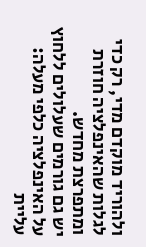ולהוריד מוקדם מדי, רק כדי לגלות שהאינפלציה חוזרת ומתפרצת מחדש.
יש גם גורמים שעלולים ללחוץ על האינפלציה כלפי מעלה: עליית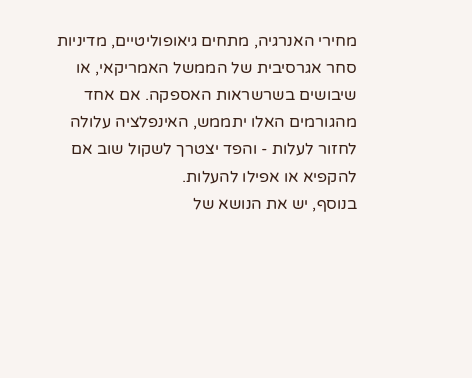מחירי האנרגיה, מתחים גיאופוליטיים, מדיניות סחר אגרסיבית של הממשל האמריקאי, או שיבושים בשרשראות האספקה. אם אחד מהגורמים האלו יתממש, האינפלציה עלולה לחזור לעלות - והפד יצטרך לשקול שוב אם להקפיא או אפילו להעלות.
בנוסף, יש את הנושא של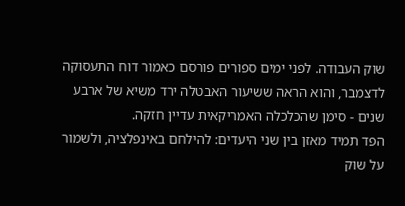שוק העבודה. לפני ימים ספורים פורסם כאמור דוח התעסוקה לדצמבר, והוא הראה ששיעור האבטלה ירד משיא של ארבע שנים - סימן שהכלכלה האמריקאית עדיין חזקה.
הפד תמיד מאזן בין שני היעדים: להילחם באינפלציה, ולשמור על שוק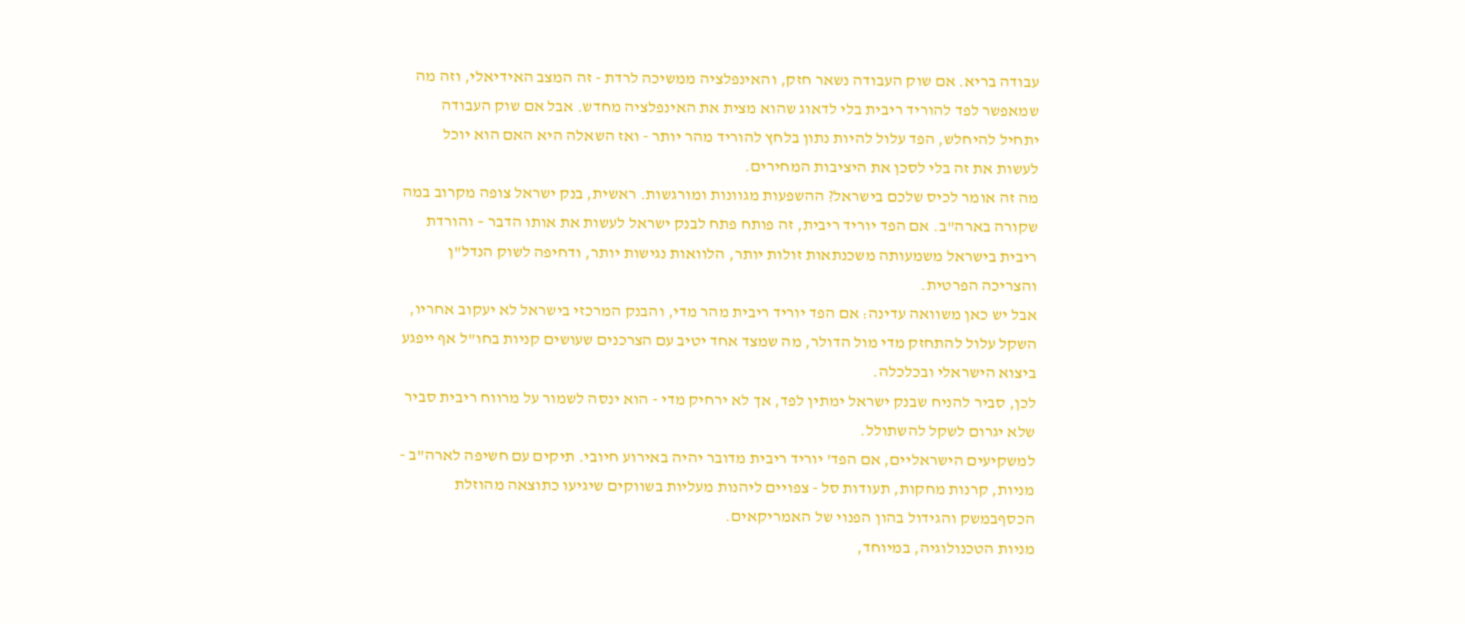עבודה בריא. אם שוק העבודה נשאר חזק, והאינפלציה ממשיכה לרדת - זה המצב האידיאלי, וזה מה שמאפשר לפד להוריד ריבית בלי לדאוג שהוא מצית את האינפלציה מחדש. אבל אם שוק העבודה יתחיל להיחלש, הפד עלול להיות נתון בלחץ להוריד מהר יותר - ואז השאלה היא האם הוא יוכל לעשות את זה בלי לסכן את היציבות המחירים.
מה זה אומר לכיס שלכם בישראל? ההשפעות מגוונות ומורגשות. ראשית, בנק ישראל צופה מקרוב במה שקורה בארה"ב. אם הפד יוריד ריבית, זה פותח פתח לבנק ישראל לעשות את אותו הדבר – והורדת ריבית בישראל משמעותה משכנתאות זולות יותר, הלוואות נגישות יותר, ודחיפה לשוק הנדל"ן והצריכה הפרטית.
אבל יש כאן משוואה עדינה: אם הפד יוריד ריבית מהר מדי, והבנק המרכזי בישראל לא יעקוב אחריו, השקל עלול להתחזק מדי מול הדולר, מה שמצד אחד יטיב עם הצרכנים שעושים קניות בחו"ל אף ייפגע ביצוא הישראלי ובכלכלה.
לכן, סביר להניח שבנק ישראל ימתין לפד, אך לא ירחיק מדי - הוא ינסה לשמור על מרווח ריבית סביר שלא יגרום לשקל להשתולל.
למשקיעים הישראליים, אם הפד' יוריד ריבית מדובר יהיה באירוע חיובי. תיקים עם חשיפה לארה"ב - מניות, קרנות מחקות, תעודות סל - צפויים ליהנות מעליות בשווקים שיגיעו כתוצאה מהוזלת הכסףבמשק והגידול בהון הפנוי של האמריקאים.
מניות הטכנולוגיה, במיוחד,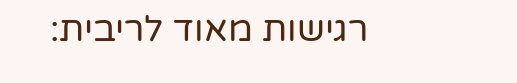רגישות מאוד לריבית: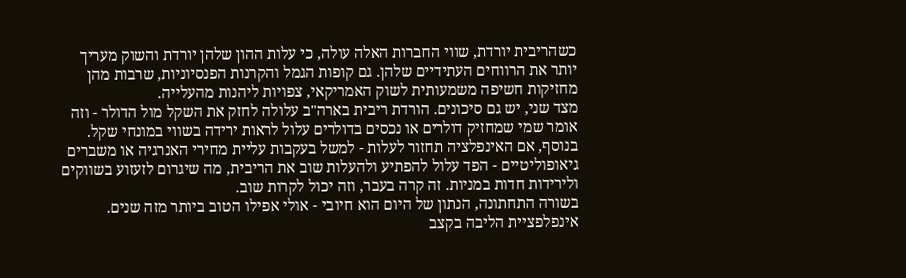כשהריבית יורדת, שווי החברות האלה עולה, כי עלות ההון שלהן יורדת והשוק מעריך יותר את הרווחים העתידיים שלהן. גם קופות הגמל והקרנות הפנסיוניות, שרבות מהן מחזיקות חשיפה משמעותית לשוק האמריקאי, צפויות ליהנות מהעלייה.
מצד שני, יש גם סיכונים. הורדת ריבית בארה"ב עלולה לחזק את השקל מול הדולר - וזה אומר שמי שמחזיק דולרים או נכסים בדולרים עלול לראות ירידה בשווי במונחי שקל. בנוסף, אם האינפלציה תחזור לעלות - למשל בעקבות עליית מחירי האנרגיה או משברים גיאופוליטיים - הפד עלול להפתיע ולהעלות שוב את הריבית, מה שיגרום לזעזוע בשווקים ולירידות חדות במניות. זה קרה בעבר, וזה יכול לקרות שוב.
בשורה התחתונה, הנתון של היום הוא חיובי - אולי אפילו הטוב ביותר מזה שנים. אינפלפציית הליבה בקצב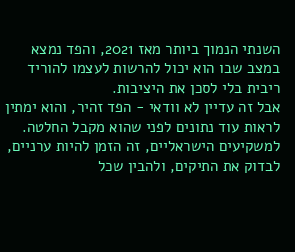השנתי הנמוך ביותר מאז 2021, והפד נמצא במצב שבו הוא יכול להרשות לעצמו להוריד ריבית בלי לסכן את היציבות.
אבל זה עדיין לא וודאי - הפד זהיר, והוא ימתין לראות עוד נתונים לפני שהוא מקבל החלטה. למשקיעים הישראליים, זה הזמן להיות ערניים, לבדוק את התיקים, ולהבין שכל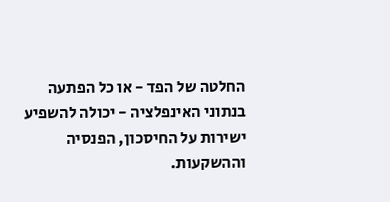החלטה של הפד - או כל הפתעה בנתוני האינפלציה - יכולה להשפיע ישירות על החיסכון, הפנסיה וההשקעות.